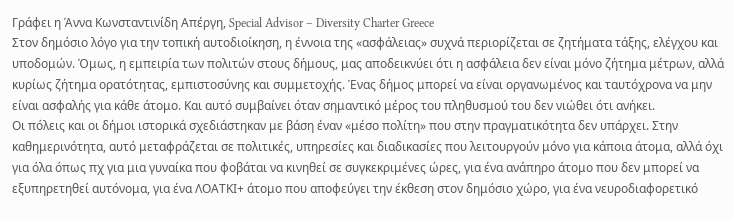Γράφει η Άννα Κωνσταντινίδη Απέργη, Special Advisor – Diversity Charter Greece
Στον δημόσιο λόγο για την τοπική αυτοδιοίκηση, η έννοια της «ασφάλειας» συχνά περιορίζεται σε ζητήματα τάξης, ελέγχου και υποδομών. Όμως, η εμπειρία των πολιτών στους δήμους, μας αποδεικνύει ότι η ασφάλεια δεν είναι μόνο ζήτημα μέτρων, αλλά κυρίως ζήτημα ορατότητας, εμπιστοσύνης και συμμετοχής. Ένας δήμος μπορεί να είναι οργανωμένος και ταυτόχρονα να μην είναι ασφαλής για κάθε άτομο. Και αυτό συμβαίνει όταν σημαντικό μέρος του πληθυσμού του δεν νιώθει ότι ανήκει.
Οι πόλεις και οι δήμοι ιστορικά σχεδιάστηκαν με βάση έναν «μέσο πολίτη» που στην πραγματικότητα δεν υπάρχει. Στην καθημερινότητα, αυτό μεταφράζεται σε πολιτικές, υπηρεσίες και διαδικασίες που λειτουργούν μόνο για κάποια άτομα, αλλά όχι για όλα όπως πχ για μια γυναίκα που φοβάται να κινηθεί σε συγκεκριμένες ώρες, για ένα ανάπηρο άτομο που δεν μπορεί να εξυπηρετηθεί αυτόνομα, για ένα ΛΟΑΤΚΙ+ άτομο που αποφεύγει την έκθεση στον δημόσιο χώρο, για ένα νευροδιαφορετικό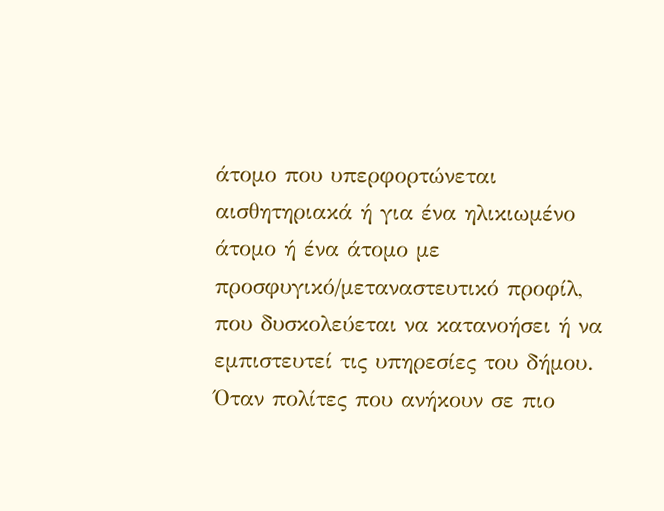άτομο που υπερφορτώνεται αισθητηριακά ή για ένα ηλικιωμένο άτομο ή ένα άτομο με προσφυγικό/μεταναστευτικό προφίλ, που δυσκολεύεται να κατανοήσει ή να εμπιστευτεί τις υπηρεσίες του δήμου. Όταν πολίτες που ανήκουν σε πιο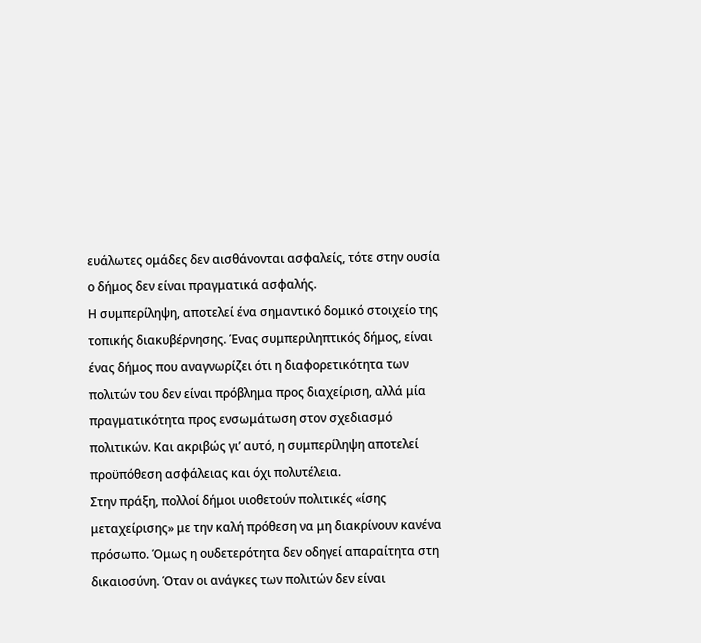ευάλωτες ομάδες δεν αισθάνονται ασφαλείς, τότε στην ουσία ο δήμος δεν είναι πραγματικά ασφαλής.
Η συμπερίληψη, αποτελεί ένα σημαντικό δομικό στοιχείο της τοπικής διακυβέρνησης. Ένας συμπεριληπτικός δήμος, είναι ένας δήμος που αναγνωρίζει ότι η διαφορετικότητα των πολιτών του δεν είναι πρόβλημα προς διαχείριση, αλλά μία πραγματικότητα προς ενσωμάτωση στον σχεδιασμό πολιτικών. Και ακριβώς γι’ αυτό, η συμπερίληψη αποτελεί προϋπόθεση ασφάλειας και όχι πολυτέλεια.
Στην πράξη, πολλοί δήμοι υιοθετούν πολιτικές «ίσης μεταχείρισης» με την καλή πρόθεση να μη διακρίνουν κανένα πρόσωπο. Όμως η ουδετερότητα δεν οδηγεί απαραίτητα στη δικαιοσύνη. Όταν οι ανάγκες των πολιτών δεν είναι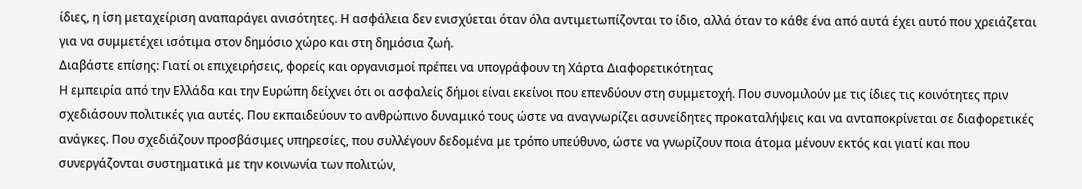ίδιες, η ίση μεταχείριση αναπαράγει ανισότητες. Η ασφάλεια δεν ενισχύεται όταν όλα αντιμετωπίζονται το ίδιο, αλλά όταν το κάθε ένα από αυτά έχει αυτό που χρειάζεται για να συμμετέχει ισότιμα στον δημόσιο χώρο και στη δημόσια ζωή.
Διαβάστε επίσης: Γιατί οι επιχειρήσεις, φορείς και οργανισμοί πρέπει να υπογράφουν τη Χάρτα Διαφορετικότητας
Η εμπειρία από την Ελλάδα και την Ευρώπη δείχνει ότι οι ασφαλείς δήμοι είναι εκείνοι που επενδύουν στη συμμετοχή. Που συνομιλούν με τις ίδιες τις κοινότητες πριν σχεδιάσουν πολιτικές για αυτές. Που εκπαιδεύουν το ανθρώπινο δυναμικό τους ώστε να αναγνωρίζει ασυνείδητες προκαταλήψεις και να ανταποκρίνεται σε διαφορετικές ανάγκες. Που σχεδιάζουν προσβάσιμες υπηρεσίες, που συλλέγουν δεδομένα με τρόπο υπεύθυνο, ώστε να γνωρίζουν ποια άτομα μένουν εκτός και γιατί και που συνεργάζονται συστηματικά με την κοινωνία των πολιτών,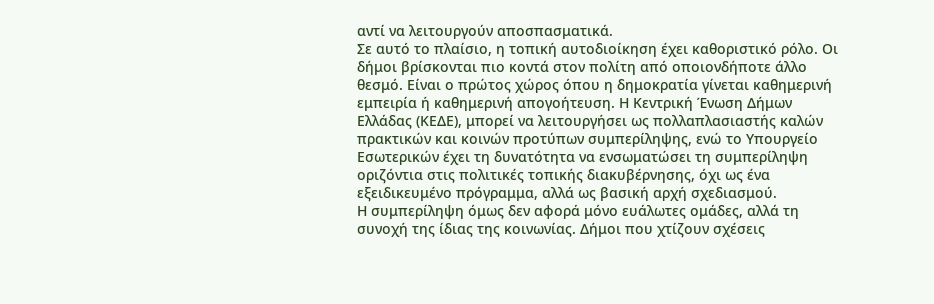αντί να λειτουργούν αποσπασματικά.
Σε αυτό το πλαίσιο, η τοπική αυτοδιοίκηση έχει καθοριστικό ρόλο. Οι δήμοι βρίσκονται πιο κοντά στον πολίτη από οποιονδήποτε άλλο θεσμό. Είναι ο πρώτος χώρος όπου η δημοκρατία γίνεται καθημερινή εμπειρία ή καθημερινή απογοήτευση. Η Κεντρική Ένωση Δήμων Ελλάδας (ΚΕΔΕ), μπορεί να λειτουργήσει ως πολλαπλασιαστής καλών πρακτικών και κοινών προτύπων συμπερίληψης, ενώ το Υπουργείο Εσωτερικών έχει τη δυνατότητα να ενσωματώσει τη συμπερίληψη οριζόντια στις πολιτικές τοπικής διακυβέρνησης, όχι ως ένα εξειδικευμένο πρόγραμμα, αλλά ως βασική αρχή σχεδιασμού.
Η συμπερίληψη όμως δεν αφορά μόνο ευάλωτες ομάδες, αλλά τη συνοχή της ίδιας της κοινωνίας. Δήμοι που χτίζουν σχέσεις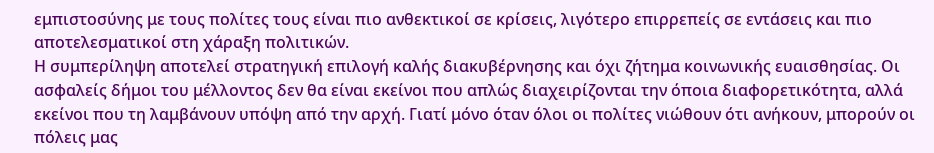εμπιστοσύνης με τους πολίτες τους είναι πιο ανθεκτικοί σε κρίσεις, λιγότερο επιρρεπείς σε εντάσεις και πιο αποτελεσματικοί στη χάραξη πολιτικών.
Η συμπερίληψη αποτελεί στρατηγική επιλογή καλής διακυβέρνησης και όχι ζήτημα κοινωνικής ευαισθησίας. Οι ασφαλείς δήμοι του μέλλοντος δεν θα είναι εκείνοι που απλώς διαχειρίζονται την όποια διαφορετικότητα, αλλά εκείνοι που τη λαμβάνουν υπόψη από την αρχή. Γιατί μόνο όταν όλοι οι πολίτες νιώθουν ότι ανήκουν, μπορούν οι πόλεις μας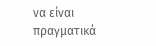να είναι πραγματικά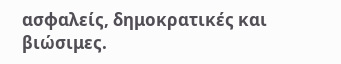ασφαλείς, δημοκρατικές και βιώσιμες.